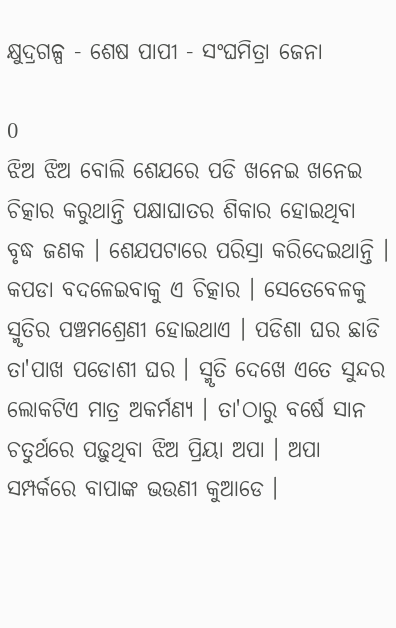କ୍ଷୁଦ୍ରଗଳ୍ପ - ଶେଷ ପାପୀ - ସଂଘମିତ୍ରା ଜେନା

0
ଝିଅ ଝିଅ ବୋଲି ଶେଯରେ ପଡି ଖନେଇ ଖନେଇ ଚିତ୍କାର କରୁଥାନ୍ତି ପକ୍ଷାଘାତର ଶିକାର ହୋଇଥିବା ବୃଦ୍ଧ ଜଣକ । ଶେଯପଟାରେ ପରିସ୍ରା କରିଦେଇଥାନ୍ତି । କପଡା ବଦଳେଇବାକୁ ଏ ଚିତ୍କାର । ସେତେବେଳକୁ ସ୍ମୃତିର ପଞ୍ଚମଶ୍ରେଣୀ ହୋଇଥାଏ । ପଡିଶା ଘର ଛାଡି ତା'ପାଖ ପଡୋଶୀ ଘର । ସ୍ମୃତି ଦେଖେ ଏତେ ସୁନ୍ଦର ଲୋକଟିଏ ମାତ୍ର ଅକର୍ମଣ୍ୟ । ତା'ଠାରୁ ବର୍ଷେ ସାନ ଚତୁର୍ଥରେ ପଢ଼ୁଥିବା ଝିଅ ପ୍ରିୟା ଅପା । ଅପା ସମ୍ପର୍କରେ ବାପାଙ୍କ ଭଉଣୀ କୁଆଡେ ।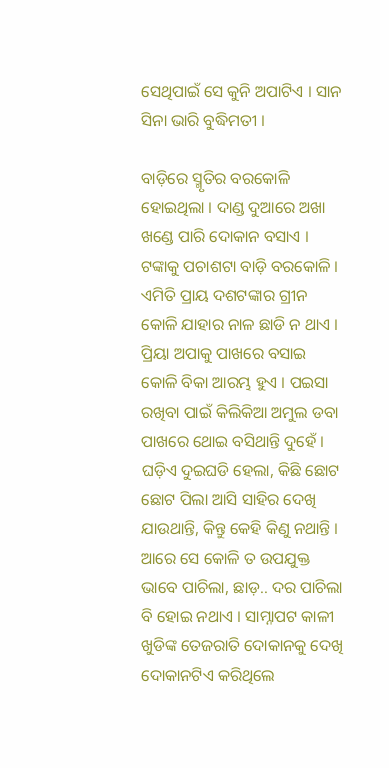ସେଥିପାଇଁ ସେ କୁନି ଅପାଟିଏ । ସାନ ସିନା ଭାରି ବୁଦ୍ଧିମତୀ ।

ବାଡ଼ିରେ ସ୍ମୃତିର ବରକୋଳି ହୋଇଥିଲା । ଦାଣ୍ଡ ଦୁଆରେ ଅଖା ଖଣ୍ଡେ ପାରି ଦୋକାନ ବସାଏ । ଟଙ୍କାକୁ ପଚାଶଟା ବାଡ଼ି ବରକୋଳି । ଏମିତି ପ୍ରାୟ ଦଶଟଙ୍କାର ଗ୍ରୀନ କୋଳି ଯାହାର ନାଳ ଛାଡି ନ ଥାଏ । ପ୍ରିୟା ଅପାକୁ ପାଖରେ ବସାଇ କୋଳି ବିକା ଆରମ୍ଭ ହୁଏ । ପଇସା ରଖିବା ପାଇଁ କିଲିକିଆ ଅମୁଲ ଡବା ପାଖରେ ଥୋଇ ବସିଥାନ୍ତି ଦୁହେଁ । ଘଡ଼ିଏ ଦୁଇଘଡି ହେଲା, କିଛି ଛୋଟ ଛୋଟ ପିଲା ଆସି ସାହିର ଦେଖି ଯାଉଥାନ୍ତି, କିନ୍ତୁ କେହି କିଣୁ ନଥାନ୍ତି । ଆରେ ସେ କୋଳି ତ ଉପଯୁକ୍ତ ଭାବେ ପାଚିଲା, ଛାଡ଼.. ଦର ପାଚିଲା ବି ହୋଇ ନଥାଏ । ସାମ୍ନାପଟ କାଳୀ ଖୁଡିଙ୍କ ତେଜରାତି ଦୋକାନକୁ ଦେଖି ଦୋକାନଟିଏ କରିଥିଲେ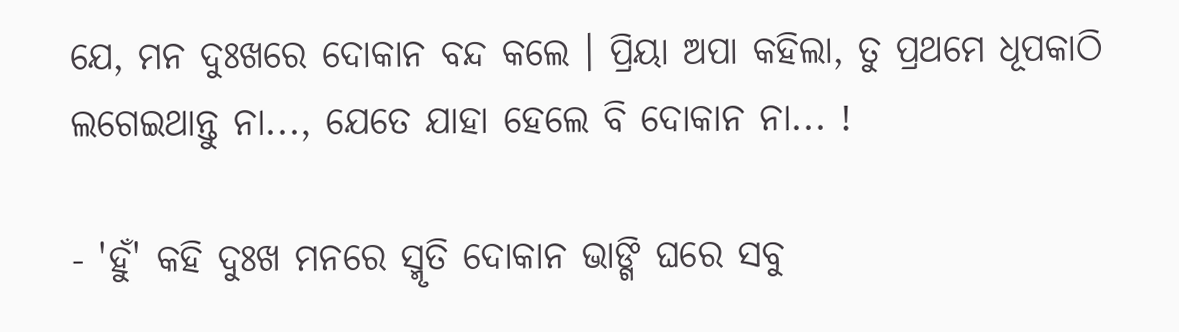ଯେ, ମନ ଦୁଃଖରେ ଦୋକାନ ବନ୍ଦ କଲେ । ପ୍ରିୟା ଅପା କହିଲା, ତୁ ପ୍ରଥମେ ଧୂପକାଠି ଲଗେଇଥାନ୍ତୁ ନା..., ଯେତେ ଯାହା ହେଲେ ବି ଦୋକାନ ନା... !

- 'ହୁଁ' କହି ଦୁଃଖ ମନରେ ସ୍ମୃତି ଦୋକାନ ଭାଙ୍ଗି ଘରେ ସବୁ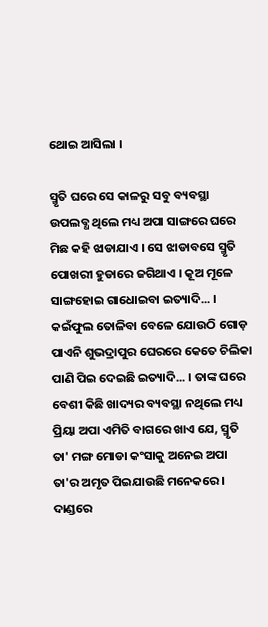ଥୋଇ ଆସିଲା ।

ସ୍ମୃତି ଘରେ ସେ କାଳରୁ ସବୁ ବ୍ୟବସ୍ଥା ଉପଲବ୍ଧ ଥିଲେ ମଧ୍ୟ ଅପା ସାଙ୍ଗରେ ଘରେ ମିଛ କହି ଝାଡାଯାଏ । ସେ ଝାଡାବସେ ସ୍ମୃତି ପୋଖରୀ ହୁଡାରେ ଜଗିଥାଏ । କୂଅ ମୂଳେ ସାଙ୍ଗହୋଇ ଗାଧୋଇବା ଇତ୍ୟାଦି... । କଇଁଫୁଲ ତୋଳିବା ବେଳେ ଯୋଉଠି ଗୋଡ଼ ପାଏନି ଶୁଭଦ୍ରାପୁର ଘେରରେ କେତେ ଚିଲିକା ପାଣି ପିଇ ଦେଇଛି ଇତ୍ୟାଦି... । ତାଙ୍କ ଘରେ ବେଶୀ କିଛି ଖାଦ୍ୟର ବ୍ୟବସ୍ଥା ନଥିଲେ ମଧ୍ୟ ପ୍ରିୟା ଅପା ଏମିତି ବାଗରେ ଖାଏ ଯେ, ସ୍ମୃତି ତା' ମଙ୍ଗ ମୋଡା କଂସାକୁ ଅନେଇ ଅପା ତା'ର ଅମୃତ ପିଇଯାଉଛି ମନେକରେ । ଦାଣ୍ଡରେ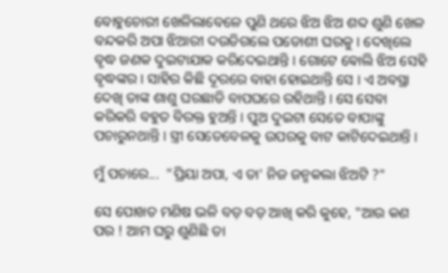ବୋହୁଚୋରୀ ଖେଳିଲାବେଳେ ପୁଣି ଥରେ ଝିଅ ଝିଅ ଶବ୍ଦ ଶୁଣି ଖେଳ ବନ୍ଦକରି ଅପା ଝିଆରୀ ଦଉଡିଗଲେ ପଡୋଶୀ ଘରକୁ । ଦେଖିଲେ ବୃଦ୍ଧ ଜଣକ ଦୁଇଟାଯାକ କରିଦେଇଥାନ୍ତି । ଗୋଟେ ଵୋଲି ଝିଅ ସେହି ବୃଦ୍ଧଙ୍କର । ସାହିର କିଛି ଦୂରରେ ବାହା ହୋଇଥାନ୍ତି ସେ । ଏ ଅବସ୍ଥା ଦେଖି ତାଙ୍କ ଶାଶୁ ଘରଛାଡି ବାପଘରେ ରହିଥାନ୍ତି । ସେ ସେବା କରିକରି ବହୁତ ବିରକ୍ତ ହୁଅନ୍ତି । ପୁଅ ଦୁଇଟା ସେତେ ବାପାଙ୍କୁ ପଚାରୁନଥାନ୍ତି । ସ୍ତ୍ରୀ ସେତେବେଳକୁ ଉପରକୁ ବାଟ କାଟିଦେଇଥାନ୍ତି ।

ମୁଁ ପଚାରେ...  "ପ୍ରିୟା ଅପା, ଏ ତା' ନିଜ ଜନ୍ମକଲା ଝିଅଟି ?"

ସେ ପୋଖତ ମଣିଷ ଭଳି ବଡ଼ ବଡ଼ ଆଖି କରି କୁହେ, "ଆଉ କଣ ପର ! ଆମ ଘରୁ ଶୁଣିଛି ତା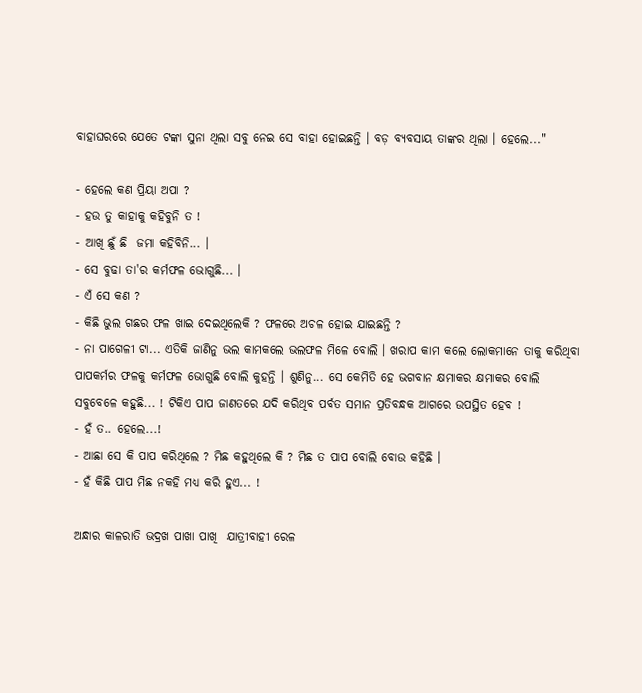ବାହାଘରରେ ଯେତେ ଟଙ୍କା ସୁନା ଥିଲା ସବୁ ନେଇ ସେ ବାହା ହୋଇଛନ୍ତି । ବଡ଼ ବ୍ୟବସାୟ ତାଙ୍କର ଥିଲା । ହେଲେ..."

- ହେଲେ କଣ ପ୍ରିୟା ଅପା ?
- ହଉ ତୁ କାହାକୁ କହିବୁନି ତ !
- ଆଖି ଛୁଁ ଛି  ଜମା କହିବିନି... ।
- ସେ ବୁଢା ତା'ର କର୍ମଫଳ ଭୋଗୁଛି... ।
- ଏଁ ସେ କଣ ?
- କିଛି ଭୁଲ ଗଛର ଫଳ ଖାଇ ଦେଇଥିଲେକି ? ଫଳରେ ଅଚଳ ହୋଇ ଯାଇଛନ୍ତି ?
- ନା ପାଗେଳୀ ଟା... ଏତିକି ଜାଣିନୁ ଭଲ କାମକଲେ ଭଲଫଳ ମିଳେ ବୋଲି । ଖରାପ କାମ କଲେ ଲୋକମାନେ ତାକୁ କରିଥିବା ପାପକର୍ମର ଫଳକୁ କର୍ମଫଳ ଭୋଗୁଛି ବୋଲି କୁହନ୍ତି । ଶୁଣିନୁ... ସେ କେମିତି ହେ ଭଗବାନ କ୍ଷମାକର କ୍ଷମାକର ବୋଲି ସବୁବେଳେ କହୁଛି... ! ଟିକିଏ ପାପ ଜାଣତରେ ଯଦି କରିଥିବ ପର୍ବତ ସମାନ ପ୍ରତିବନ୍ଧକ ଆଗରେ ଉପସ୍ଥିତ ହେବ !
- ହଁ ତ.. ହେଲେ...!
- ଆଛା ସେ କି ପାପ କରିଥିଲେ ? ମିଛ କହୁଥିଲେ କି ? ମିଛ ତ ପାପ ବୋଲି ବୋଉ କହିଛି ।
- ହଁ କିଛି ପାପ ମିଛ ନକହି ମଧ୍ୟ କରି ହୁଏ... !

ଅନ୍ଧାର କାଳରାତି ଭଦ୍ରଖ ପାଖା ପାଖି  ଯାତ୍ରୀବାହୀ ରେଳ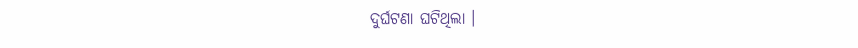ଦୁର୍ଘଟଣା ଘଟିଥିଲା ।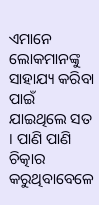ଏମାନେ ଲୋକମାନଙ୍କୁ ସାହାଯ୍ୟ କରିବା ପାଇଁ ଯାଇଥିଲେ ସତ । ପାଣି ପାଣି ଚିତ୍କାର କରୁଥିବାବେଳେ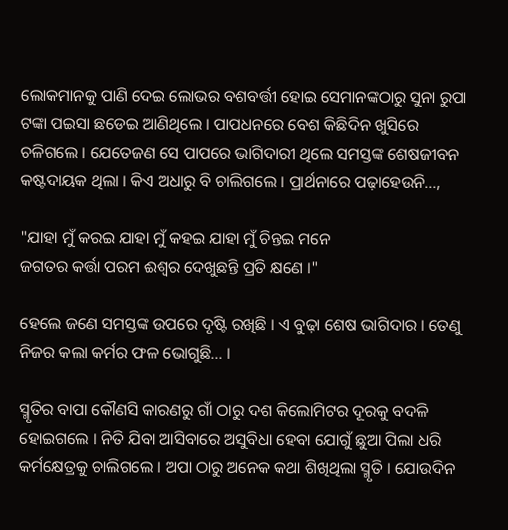ଲୋକମାନକୁ ପାଣି ଦେଇ ଲୋଭର ବଶବର୍ତ୍ତୀ ହୋଇ ସେମାନଙ୍କଠାରୁ ସୁନା ରୁପା ଟଙ୍କା ପଇସା ଛଡେଇ ଆଣିଥିଲେ । ପାପଧନରେ ବେଶ କିଛିଦିନ ଖୁସିରେ ଚଳିଗଲେ । ଯେତେଜଣ ସେ ପାପରେ ଭାଗିଦାରୀ ଥିଲେ ସମସ୍ତଙ୍କ ଶେଷଜୀବନ କଷ୍ଟଦାୟକ ଥିଲା । କିଏ ଅଧାରୁ ବି ଚାଲିଗଲେ । ପ୍ରାର୍ଥନାରେ ପଢ଼ାହେଉନି...,

"ଯାହା ମୁଁ କରଇ ଯାହା ମୁଁ କହଇ ଯାହା ମୁଁ ଚିନ୍ତଇ ମନେ
ଜଗତର କର୍ତ୍ତା ପରମ ଈଶ୍ୱର ଦେଖୁଛନ୍ତି ପ୍ରତି କ୍ଷଣେ ।"

ହେଲେ ଜଣେ ସମସ୍ତଙ୍କ ଉପରେ ଦୃଷ୍ଟି ରଖିଛି । ଏ ବୁଢ଼ା ଶେଷ ଭାଗିଦାର । ତେଣୁ ନିଜର କଲା କର୍ମର ଫଳ ଭୋଗୁଛି... ।

ସ୍ମୃତିର ବାପା କୌଣସି କାରଣରୁ ଗାଁ ଠାରୁ ଦଶ କିଲୋମିଟର ଦୂରକୁ ବଦଳି ହୋଇଗଲେ । ନିତି ଯିବା ଆସିବାରେ ଅସୁବିଧା ହେବା ଯୋଗୁଁ ଛୁଆ ପିଲା ଧରି କର୍ମକ୍ଷେତ୍ରକୁ ଚାଲିଗଲେ । ଅପା ଠାରୁ ଅନେକ କଥା ଶିଖିଥିଲା ସ୍ମୃତି । ଯୋଉଦିନ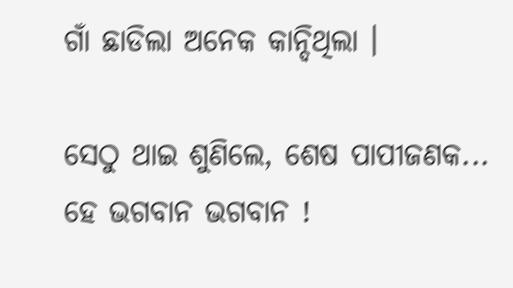ଗାଁ ଛାଡିଲା ଅନେକ କାନ୍ଦିଥିଲା ।

ସେଠୁ ଥାଇ ଶୁଣିଲେ, ଶେଷ ପାପୀଜଣକ... ହେ ଭଗବାନ ଭଗବାନ !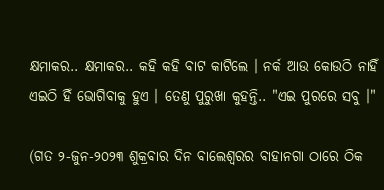କ୍ଷମାକର.. କ୍ଷମାକର.. କହି କହି ବାଟ କାଟିଲେ । ନର୍କ ଆଉ କୋଉଠି ନାହିଁ ଏଇଠି ହିଁ ଭୋଗିବାକୁ ହୁଏ । ତେଣୁ ପୁରୁଖା କୁହନ୍ତି.. "ଏଇ ପୁରରେ ସବୁ ।"

(ଗତ ୨-ଜୁନ-୨୦୨୩ ଶୁକ୍ରବାର ଦିନ ବାଲେଶ୍ଵରର ବାହାନଗା ଠାରେ ଠିକ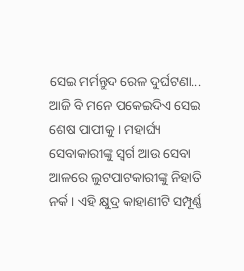ସେଇ ମର୍ମନ୍ତୁଦ ରେଳ ଦୁର୍ଘଟଣା... ଆଜି ବି ମନେ ପକେଇଦିଏ ସେଇ ଶେଷ ପାପୀକୁ । ମହାର୍ଘ୍ୟ ସେବାକାରୀଙ୍କୁ ସ୍ୱର୍ଗ ଆଉ ସେବା ଆଳରେ ଲୁଟପାଟକାରୀଙ୍କୁ ନିହାତି ନର୍କ । ଏହି କ୍ଷୁଦ୍ର କାହାଣୀଟି ସମ୍ପୂର୍ଣ୍ଣ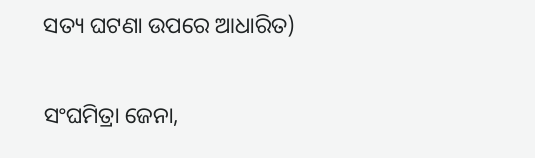ସତ୍ୟ ଘଟଣା ଉପରେ ଆଧାରିତ)

ସଂଘମିତ୍ରା ଜେନା,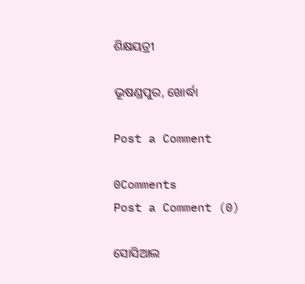ଶିକ୍ଷୟତ୍ରୀ

ଭୂଷଣ୍ଡପୁର, ଖୋର୍ଦ୍ଧା

Post a Comment

0Comments
Post a Comment (0)

ସୋସିଆଲ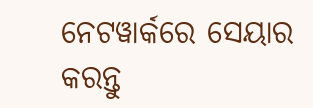ନେଟୱାର୍କରେ ସେୟାର କରନ୍ତୁ